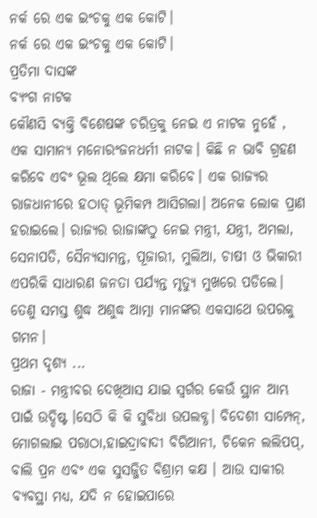ନର୍କ ରେ ଏକ ଇଂଚକୁ ଏକ କୋଟି।
ନର୍କ ରେ ଏକ ଇଂଚକୁ ଏକ କୋଟି।
ପ୍ରତିମା ଦାସଙ୍କ
ବ୍ୟଂଗ ନାଟକ
କୌଣସି ବ୍ୟକ୍ତି ବିଶେଷଙ୍କ ଚରିତ୍ରକୁ ନେଇ ଏ ନାଟକ ନୁହେଁ , ଏକ ସାମାନ୍ୟ ମନୋରଂଜନଧର୍ମୀ ନାଟକ। କିଛି ନ ଭାବି ଗ୍ରହଣ କରିବେ ଏବଂ ଭୂଲ ଥିଲେ କ୍ଷମା କରିବେ। ଏକ ରାଜ୍ୟର ରାଜଧାନୀରେ ହଠାତ୍ ଭୂମିକମ୍ପ ଆସିଗଲା। ଅନେକ ଲୋକ ପ୍ରାଣ ହରାଇଲେ। ରାଜ୍ୟର ରାଜାଙ୍କଠୁ ନେଇ ମନ୍ତ୍ରୀ, ଯନ୍ତ୍ରୀ, ଅମଲା, ସେନାପତି, ସୈନ୍ୟସାମନ୍ତ, ପୂଜାରୀ, ମୁଲିଆ, ଚାଷୀ ଓ ଭିକାରୀ ଏପରିକି ସାଧାରଣ ଜନତା ପର୍ଯ୍ୟନ୍ତ ମୃତ୍ୟୁ ମୁଖରେ ପଡିଲେ। ତେଣୁ ସମସ୍ତ ଶୁଦ୍ଧ ଅଶୁଦ୍ଧ ଆତ୍ମା ମାନଙ୍କର ଏକସାଥେ ଉପରକୁ ଗମନ।
ପ୍ରଥମ ଦୃଶ୍ୟ ...
ରାଜା - ମନ୍ତ୍ରୀବର ଦେଖିଆସ ଯାଇ ସ୍ବର୍ଗର କେଉଁ ସ୍ଥାନ ଆମ୍ଭ ପାଇଁ ଉଦ୍ଦିଷ୍ଟ ।ସେଠି କି କି ସୁବିଧା ଉପଲବ୍ଧ। ବିଦେଶୀ ସାମ୍ପେନ୍, ମୋଗଲାଇ ପରାଠା,ହାଇଦ୍ରାବାଦୀ ବିରିଆନୀ, ଚିକେନ ଲଲିପପ୍, ବାଲି ପ୍ରନ ଏବଂ ଏକ ସୁସଜ୍ଜିତ ବିଶ୍ରାମ କକ୍ଷ । ଆଉ ସାକୀର ବ୍ୟବସ୍ଥା ମଧ୍ୟ, ଯଦି ନ ହୋଇପାରେ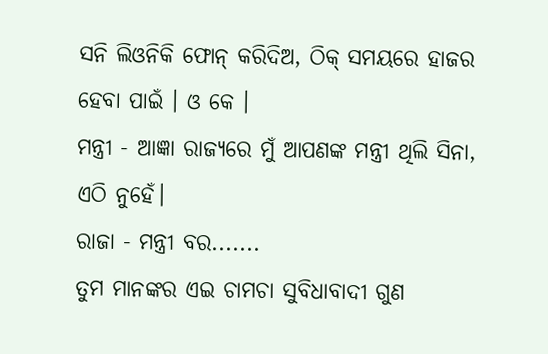ସନି ଲିଓନିକି ଫୋନ୍ କରିଦିଅ, ଠିକ୍ ସମୟରେ ହାଜର ହେବା ପାଇଁ । ଓ କେ ।
ମନ୍ତ୍ରୀ - ଆଜ୍ଞା ରାଜ୍ୟରେ ମୁଁ ଆପଣଙ୍କ ମନ୍ତ୍ରୀ ଥିଲି ସିନା, ଏଠି ନୁହେଁ।
ରାଜା - ମନ୍ତ୍ରୀ ବର.......
ତୁମ ମାନଙ୍କର ଏଇ ଚାମଚା ସୁବିଧାବାଦୀ ଗୁଣ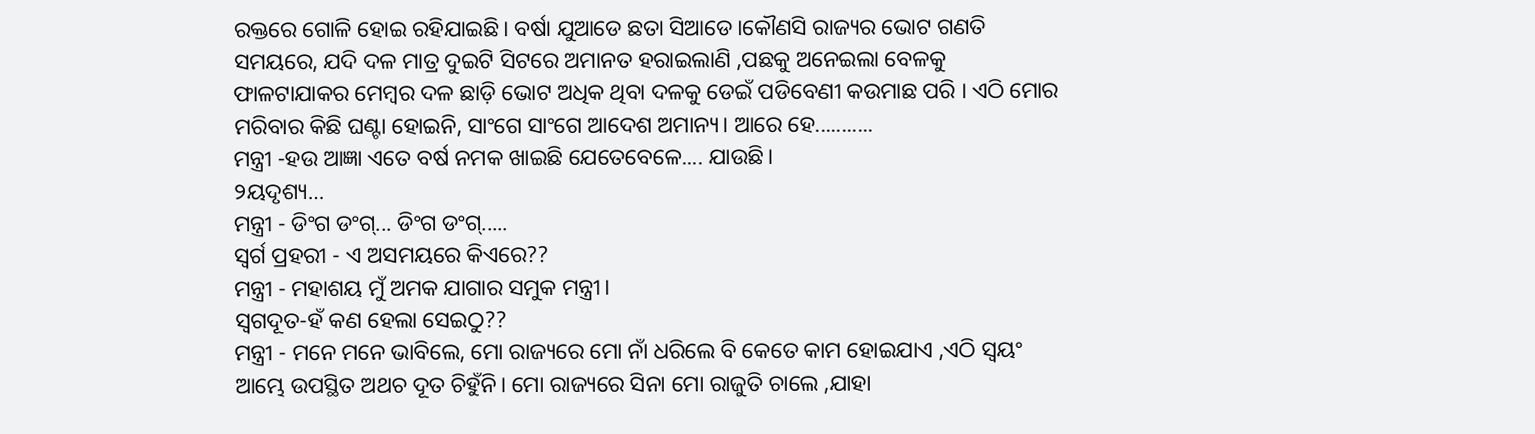ରକ୍ତରେ ଗୋଳି ହୋଇ ରହିଯାଇଛି। ବର୍ଷା ଯୁଆଡେ ଛତା ସିଆଡେ।କୌଣସି ରାଜ୍ୟର ଭୋଟ ଗଣତି ସମୟରେ, ଯଦି ଦଳ ମାତ୍ର ଦୁଇଟି ସିଟରେ ଅମାନତ ହରାଇଲାଣି ,ପଛକୁ ଅନେଇଲା ବେଳକୁ ଫାଳଟାଯାକର ମେମ୍ବର ଦଳ ଛାଡ଼ି ଭୋଟ ଅଧିକ ଥିବା ଦଳକୁ ଡେଇଁ ପଡିବେଣୀ କଉମାଛ ପରି । ଏଠି ମୋର ମରିବାର କିଛି ଘଣ୍ଟା ହୋଇନି, ସାଂଗେ ସାଂଗେ ଆଦେଶ ଅମାନ୍ୟ। ଆରେ ହେ...........
ମନ୍ତ୍ରୀ -ହଉ ଆଜ୍ଞା ଏତେ ବର୍ଷ ନମକ ଖାଇଛି ଯେତେବେଳେ.... ଯାଉଛି।
୨ୟଦୃଶ୍ୟ…
ମନ୍ତ୍ରୀ - ଡିଂଗ ଡଂଗ୍... ଡିଂଗ ଡଂଗ୍.....
ସ୍ବର୍ଗ ପ୍ରହରୀ - ଏ ଅସମୟରେ କିଏରେ??
ମନ୍ତ୍ରୀ - ମହାଶୟ ମୁଁ ଅମକ ଯାଗାର ସମୁକ ମନ୍ତ୍ରୀ।
ସ୍ବଗଦୂତ-ହଁ କଣ ହେଲା ସେଇଠୁ??
ମନ୍ତ୍ରୀ - ମନେ ମନେ ଭାବିଲେ, ମୋ ରାଜ୍ୟରେ ମୋ ନାଁ ଧରିଲେ ବି କେତେ କାମ ହୋଇଯାଏ ,ଏଠି ସ୍ବୟଂ ଆମ୍ଭେ ଉପସ୍ଥିତ ଅଥଚ ଦୂତ ଚିହୁଁନି। ମୋ ରାଜ୍ୟରେ ସିନା ମୋ ରାଜୁତି ଚାଲେ ,ଯାହା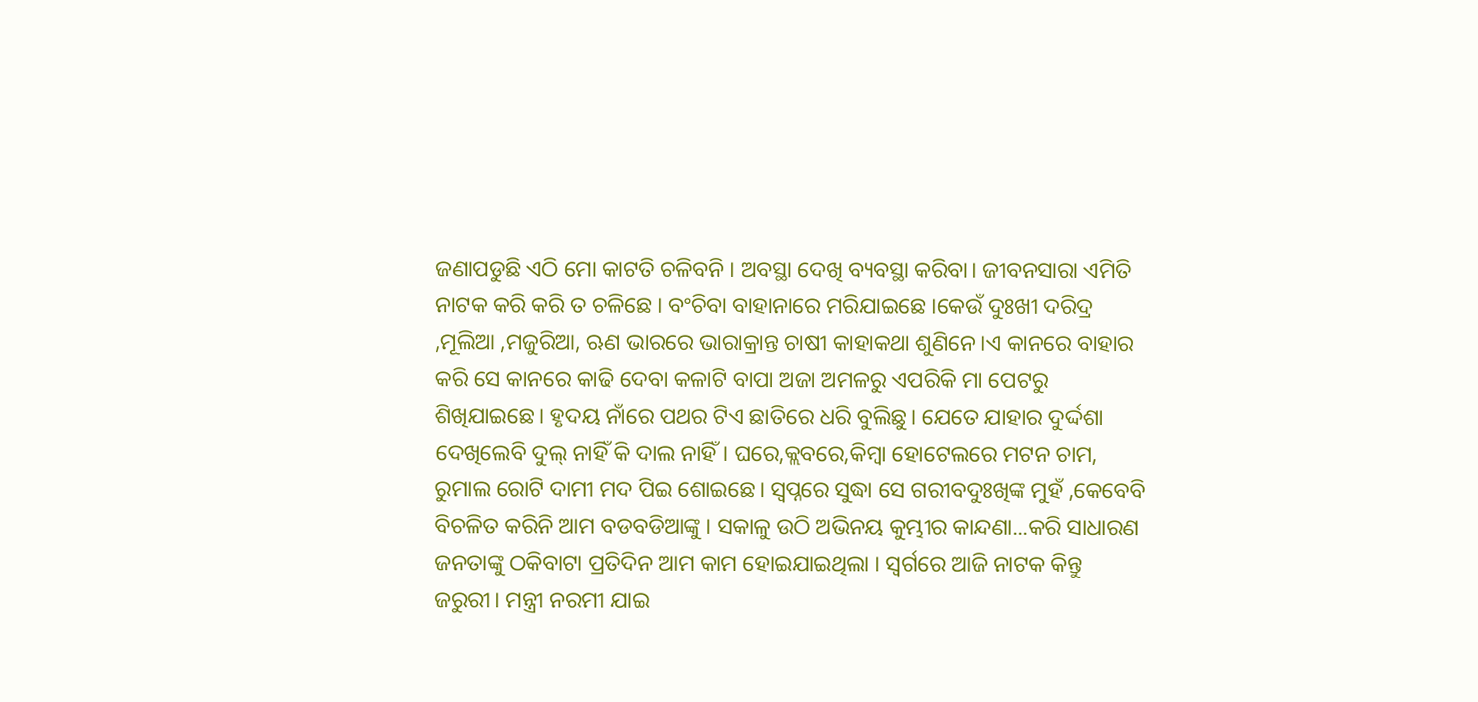ଜଣାପଡୁଛି ଏଠି ମୋ କାଟତି ଚଳିବନି । ଅବସ୍ଥା ଦେଖି ବ୍ୟବସ୍ଥା କରିବା। ଜୀବନସାରା ଏମିତି ନାଟକ କରି କରି ତ ଚଳିଛେ । ବଂଚିବା ବାହାନାରେ ମରିଯାଇଛେ ।କେଉଁ ଦୁଃଖୀ ଦରିଦ୍ର ,ମୂଲିଆ ,ମଜୁରିଆ, ଋଣ ଭାରରେ ଭାରାକ୍ରାନ୍ତ ଚାଷୀ କାହାକଥା ଶୁଣିନେ।ଏ କାନରେ ବାହାର କରି ସେ କାନରେ କାଢି ଦେବା କଳାଟି ବାପା ଅଜା ଅମଳରୁ ଏପରିକି ମା ପେଟରୁ ଶିଖିଯାଇଛେ। ହୃଦୟ ନାଁରେ ପଥର ଟିଏ ଛାତିରେ ଧରି ବୁଲିଛୁ। ଯେତେ ଯାହାର ଦୁର୍ଦ୍ଦଶା ଦେଖିଲେବି ଦୁଲ୍ ନାହିଁ କି ଦାଲ ନାହିଁ। ଘରେ,କ୍ଲବରେ,କିମ୍ବା ହୋଟେଲରେ ମଟନ ଚାମ, ରୁମାଲ ରୋଟି ଦାମୀ ମଦ ପିଇ ଶୋଇଛେ। ସ୍ବପ୍ନରେ ସୁଦ୍ଧା ସେ ଗରୀବଦୁଃଖିଙ୍କ ମୁହଁ ,କେବେବି ବିଚଳିତ କରିନି ଆମ ବଡବଡିଆଙ୍କୁ । ସକାଳୁ ଉଠି ଅଭିନୟ କୁମ୍ଭୀର କାନ୍ଦଣା...କରି ସାଧାରଣ ଜନତାଙ୍କୁ ଠକିବାଟା ପ୍ରତିଦିନ ଆମ କାମ ହୋଇଯାଇଥିଲା । ସ୍ବର୍ଗରେ ଆଜି ନାଟକ କିନ୍ତୁ ଜରୁରୀ। ମନ୍ତ୍ରୀ ନରମୀ ଯାଇ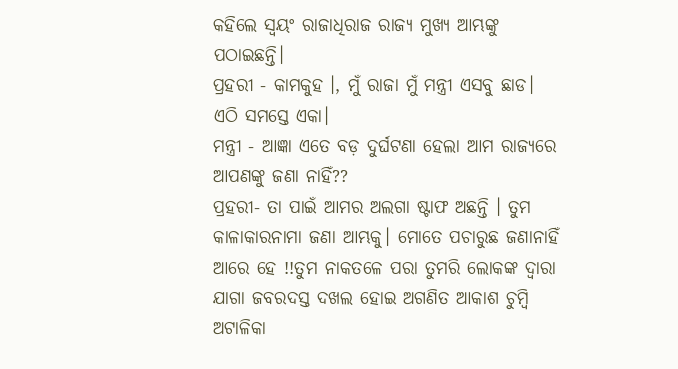କହିଲେ ସ୍ବୟଂ ରାଜାଧିରାଜ ରାଜ୍ୟ ମୁଖ୍ୟ ଆମ୍ଭଙ୍କୁ ପଠାଇଛନ୍ତି।
ପ୍ରହରୀ - କାମକୁହ ।, ମୁଁ ରାଜା ମୁଁ ମନ୍ତ୍ରୀ ଏସବୁ ଛାଡ। ଏଠି ସମସ୍ତେ ଏକା।
ମନ୍ତ୍ରୀ - ଆଜ୍ଞା ଏତେ ବଡ଼ ଦୁର୍ଘଟଣା ହେଲା ଆମ ରାଜ୍ୟରେ ଆପଣଙ୍କୁ ଜଣା ନାହିଁ??
ପ୍ରହରୀ- ତା ପାଇଁ ଆମର ଅଲଗା ଷ୍ଟାଫ ଅଛନ୍ତି । ତୁମ କାଳାକାରନାମା ଜଣା ଆମ୍ଭକୁ। ମୋତେ ପଚାରୁଛ ଜଣାନାହିଁ ଆରେ ହେ !!ତୁମ ନାକତଳେ ପରା ତୁମରି ଲୋକଙ୍କ ଦ୍ୱାରା ଯାଗା ଜବରଦସ୍ତ ଦଖଲ ହୋଇ ଅଗଣିତ ଆକାଶ ଚୁମ୍ବି ଅଟାଳିକା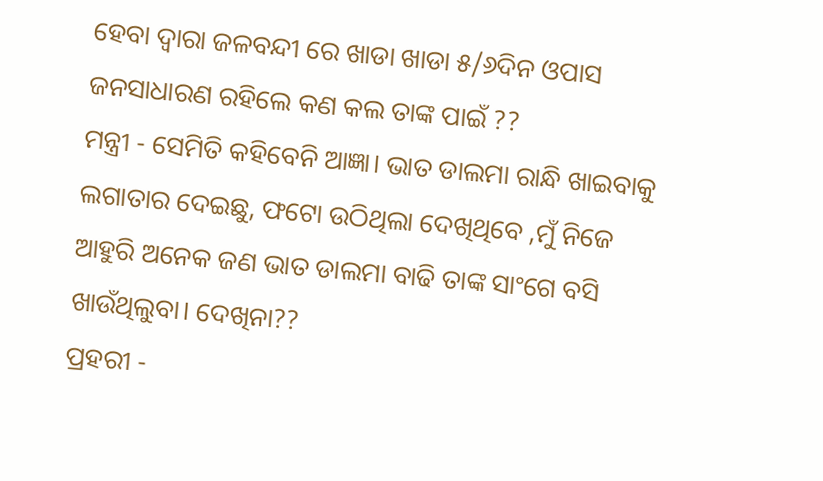ହେବା ଦ୍ବାରା ଜଳବନ୍ଦୀ ରେ ଖାଡା ଖାଡା ୫/୬ଦିନ ଓପାସ ଜନସାଧାରଣ ରହିଲେ କଣ କଲ ତାଙ୍କ ପାଇଁ ??
ମନ୍ତ୍ରୀ - ସେମିତି କହିବେନି ଆଜ୍ଞା। ଭାତ ଡାଲମା ରାନ୍ଧି ଖାଇବାକୁ ଲଗାତାର ଦେଇଛୁ, ଫଟୋ ଉଠିଥିଲା ଦେଖିଥିବେ ,ମୁଁ ନିଜେ ଆହୁରି ଅନେକ ଜଣ ଭାତ ଡାଲମା ବାଢି ତାଙ୍କ ସାଂଗେ ବସି ଖାଉଁଥିଲୁବା। ଦେଖିନା??
ପ୍ରହରୀ -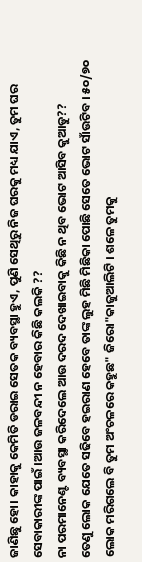ଜାଣିଛୁ ହୋ। କାହାକୁ କେମିତି ଡରାଇ ସେତକ ବ୍ୟବସ୍ଥା ହୁଏ, ପୁଣି ସେଥିରୁ ନିଜ ଘରକୁ ମଧ୍ୟ ଯାଏ, ତୁମ ଘର ସେବାକାରୀଙ୍କ ପାଇଁ ।ଆଉ ଜଳବନ୍ଦୀ ନ ହେବାର କିଛି କଲକି ??
ନା ପରମାନେଣ୍ଟ ବ୍ୟବସ୍ଥା କରିଦେଲେ ଆଉ ଦରଦ ଦେଖାଇବାକୁ କିଛି ନ ଥିବ ଭୋଟ ଆସିବ କୁଆଡୁ??
ତେଣୁ ଲୋକ ଯେତେ ସଢିବେ ହଇରାଣ ହେବେ ତାଙ୍କ ଲୁହ ମିଛି ମିଛିକା ପୋଛି ସେତେ ଭୋଟ ସାଁଉଟିବ । ୫୦/୭୦ ଲୋକ ମରିଗଲେ ବି ତୁମ ଅଂଚଳରେ କହୁଛ" ଜିରୋ"କାଜୁଆଲିଟି । ଶଳେ ତୁମକୁ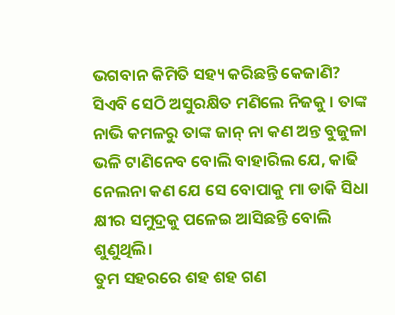ଭଗବାନ କିମିତି ସହ୍ୟ କରିଛନ୍ତି କେଜାଣି? ସିଏବି ସେଠି ଅସୁରକ୍ଷିତ ମଣିଲେ ନିଜକୁ । ତାଙ୍କ ନାଭି କମଳରୁ ତାଙ୍କ ଜାନ୍ ନା କଣ ଅନ୍ତ ବୁଜୁଳା ଭଳି ଟାଣିନେବ ବୋଲି ବାହାରିଲ ଯେ, କାଢି ନେଲନା କଣ ଯେ ସେ ବୋପାକୁ ମା ଡାକି ସିଧା କ୍ଷୀର ସମୁଦ୍ରକୁ ପଳେଇ ଆସିଛନ୍ତି ବୋଲି ଶୁଣୁଥିଲି।
ତୁମ ସହରରେ ଶହ ଶହ ଗଣ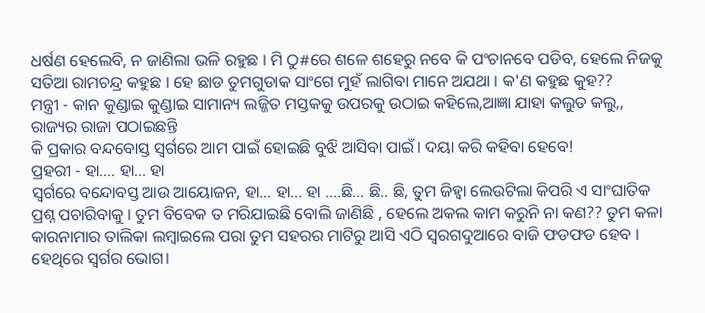ଧର୍ଷଣ ହେଲେବି, ନ ଜାଣିଲା ଭଳି ରହୁଛ । ମି ଠୁ#ରେ ଶଳେ ଶହେରୁ ନବେ କି ପଂଚାନବେ ପଡିବ, ହେଲେ ନିଜକୁ ସତିଆ ରାମଚନ୍ଦ୍ର କହୁଛ । ହେ ଛାଡ ତୁମଗୁଡାକ ସାଂଗେ ମୁହଁ ଲାଗିବା ମାନେ ଅଯଥା । କ'ଣ କହୁଛ କୁହ??
ମନ୍ତ୍ରୀ - କାନ କୁଣ୍ଡାଇ କୁଣ୍ଡାଇ ସାମାନ୍ୟ ଲଜ୍ଜିତ ମସ୍ତକକୁ ଉପରକୁ ଉଠାଇ କହିଲେ,ଆଜ୍ଞା ଯାହା କଲୁତ କଲୁ,, ରାଜ୍ୟର ରାଜା ପଠାଇଛନ୍ତି
କି ପ୍ରକାର ବନ୍ଦବୋସ୍ତ ସ୍ବର୍ଗରେ ଆମ ପାଇଁ ହୋଇଛି ବୁଝି ଆସିବା ପାଇଁ। ଦୟା କରି କହିବା ହେବେ!
ପ୍ରହରୀ - ହା.... ହା... ହା
ସ୍ବର୍ଗରେ ବନ୍ଦୋବସ୍ତ ଆଉ ଆୟୋଜନ, ହା... ହା... ହା ….ଛି... ଛି.. ଛି, ତୁମ ଜିହ୍ବା ଲେଉଟିଲା କିପରି ଏ ସାଂଘାତିକ ପ୍ରଶ୍ନ ପଚାରିବାକୁ । ତୁମ ବିବେକ ତ ମରିଯାଇଛି ବୋଲି ଜାଣିଛି , ହେଲେ ଅକଲ କାମ କରୁନି ନା କଣ?? ତୁମ କଳା କାରନାମାର ତାଲିକା ଲମ୍ବାଇଲେ ପରା ତୁମ ସହରର ମାଟିରୁ ଆସି ଏଠି ସ୍ବରଗଦୁଆରେ ବାଜି ଫଡଫଡ ହେବ । ହେଥିରେ ସ୍ବର୍ଗର ଭୋଗ।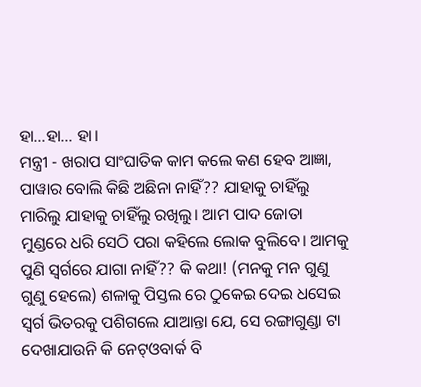ହା...ହା... ହା।
ମନ୍ତ୍ରୀ - ଖରାପ ସାଂଘାତିକ କାମ କଲେ କଣ ହେବ ଆଜ୍ଞା, ପାୱାର ବୋଲି କିଛି ଅଛିନା ନାହିଁ?? ଯାହାକୁ ଚାହିଁଲୁ ମାରିଲୁ ଯାହାକୁ ଚାହିଁଲୁ ରଖିଲୁ। ଆମ ପାଦ ଜୋତା ମୁଣ୍ଡରେ ଧରି ସେଠି ପରା କହିଲେ ଲୋକ ବୁଲିବେ। ଆମକୁ ପୁଣି ସ୍ବର୍ଗରେ ଯାଗା ନାହିଁ?? କି କଥା! (ମନକୁ ମନ ଗୁଣୁ ଗୁଣୁ ହେଲେ) ଶଳାକୁ ପିସ୍ତଲ ରେ ଠୁକେଇ ଦେଇ ଧସେଇ ସ୍ବର୍ଗ ଭିତରକୁ ପଶିଗଲେ ଯାଆନ୍ତା ଯେ, ସେ ରଙ୍ଗାଗୁଣ୍ଡା ଟା ଦେଖାଯାଉନି କି ନେଟ୍ଓବାର୍କ ବି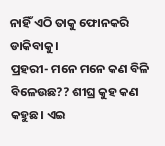ନାହିଁ ଏଠି ତାକୁ ଫୋନକରି ଡାକିବାକୁ।
ପ୍ରହରୀ- ମନେ ମନେ କଣ ବିଳି ବିଳେଉଛ?? ଶୀଘ୍ର କୁହ କଣ କହୁଛ। ଏଇ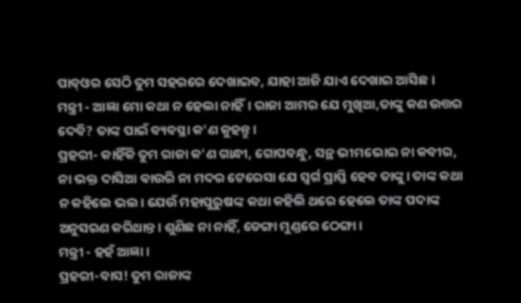ପାବ୍ଓର ସେଠି ତୁମ ସହରରେ ଦେଖାଇବ, ଯାହା ଆଜି ଯାଏ ଦେଖାଇ ଆସିଛ।
ମନ୍ତ୍ରୀ - ଆଜ୍ଞା ମୋ କଥା ନ ହେଲା ନାହିଁ। ରାଜା ଆମର ଯେ ମୁଖିଆ,ତାଙ୍କୁ କଣ ଉତ୍ତର ଦେବି? ତାଙ୍କ ପାଇଁ ବ୍ୟବସ୍ଥା କ'ଣ କୁହନ୍ତୁ।
ପ୍ରହରୀ- କାହିଁକି ତୁମ ରାଜା କ'ଣ ଗାନ୍ଧୀ, ଗୋପବନ୍ଧୁ, ସନ୍ଥ ଭୀମଭୋଇ ନା କବୀର, ନା ଭକ୍ତ ଦାସିଆ ଵାଉରି ନା ମଦର ଟେରେସା ଯେ ସ୍ୱର୍ଗ ପ୍ରାପ୍ତି ହେବ ତାଙ୍କୁ। ତାଙ୍କ କଥା ନ କହିଲେ ଭଲ। ଯେଉଁ ମହାପୁରୁଷଙ୍କ କଥା କହିଲି ଥରେ ହେଲେ ତାଙ୍କ ପଦାଙ୍କ ଅନୁସରଣ କରିଥାନ୍ତ। ଶୁଣିଛ ନା ନାହିଁ, ଡେଙ୍ଗା ମୁଣ୍ଡରେ ଠେଙ୍ଗା।
ମନ୍ତ୍ରୀ - ହହଁ ଆଜ୍ଞା।
ପ୍ରହରୀ-ବାସ! ତୁମ ରାଜାଙ୍କ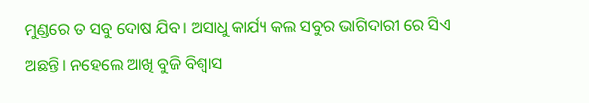ମୁଣ୍ଡରେ ତ ସବୁ ଦୋଷ ଯିବ। ଅସାଧୁ କାର୍ଯ୍ୟ କଲ ସବୁର ଭାଗିଦାରୀ ରେ ସିଏ ଅଛନ୍ତି। ନହେଲେ ଆଖି ବୁଜି ବିଶ୍ୱାସ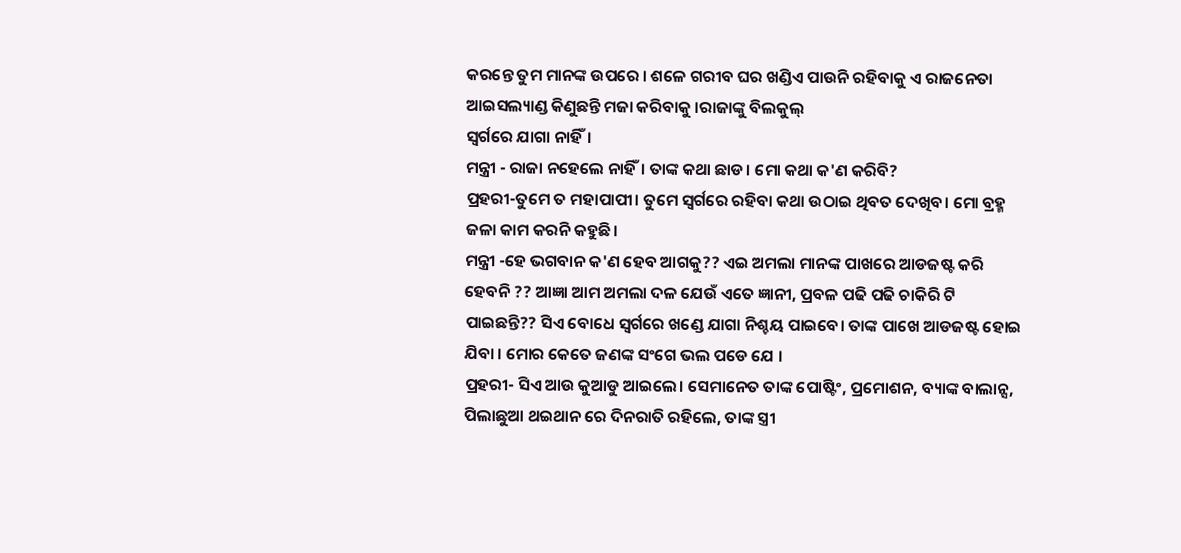କରନ୍ତେ ତୁମ ମାନଙ୍କ ଉପରେ । ଶଳେ ଗରୀବ ଘର ଖଣ୍ଡିଏ ପାଉନି ରହିବାକୁ ଏ ରାଜନେତା ଆଇସଲ୍ୟାଣ୍ଡ କିଣୁଛନ୍ତି ମଜା କରିବାକୁ ।ରାଜାଙ୍କୁ ବିଲକୁଲ୍
ସ୍ବର୍ଗରେ ଯାଗା ନାହିଁ।
ମନ୍ତ୍ରୀ - ରାଜା ନହେଲେ ନାହିଁ। ତାଙ୍କ କଥା ଛାଡ। ମୋ କଥା କ'ଣ କରିବି?
ପ୍ରହରୀ-ତୁମେ ତ ମହାପାପୀ। ତୁମେ ସ୍ବର୍ଗରେ ରହିବା କଥା ଉଠାଇ ଥିବତ ଦେଖିବ। ମୋ ବ୍ରହ୍ମ ଜଳା କାମ କରନି କହୁଛି।
ମନ୍ତ୍ରୀ -ହେ ଭଗବାନ କ'ଣ ହେବ ଆଗକୁ?? ଏଇ ଅମଲା ମାନଙ୍କ ପାଖରେ ଆଡଜଷ୍ଟ କରି ହେବନି ?? ଆଜ୍ଞା ଆମ ଅମଲା ଦଳ ଯେଉଁ ଏତେ ଜ୍ଞାନୀ, ପ୍ରବଳ ପଢି ପଢି ଚାକିରି ଟି ପାଇଛନ୍ତି?? ସିଏ ବୋଧେ ସ୍ବର୍ଗରେ ଖଣ୍ଡେ ଯାଗା ନିଶ୍ଚୟ ପାଇବେ। ତାଙ୍କ ପାଖେ ଆଡଜଷ୍ଟ ହୋଇ ଯିବା । ମୋର କେତେ ଜଣଙ୍କ ସଂଗେ ଭଲ ପଡେ ଯେ ।
ପ୍ରହରୀ- ସିଏ ଆଉ କୁଆଡୁ ଆଇଲେ। ସେମାନେତ ତାଙ୍କ ପୋଷ୍ଟିଂ, ପ୍ରମୋଶନ, ବ୍ୟାଙ୍କ ବାଲାନ୍ସ, ପିଲାଛୁଆ ଥଇଥାନ ରେ ଦିନରାତି ରହିଲେ, ତାଙ୍କ ସ୍ତ୍ରୀ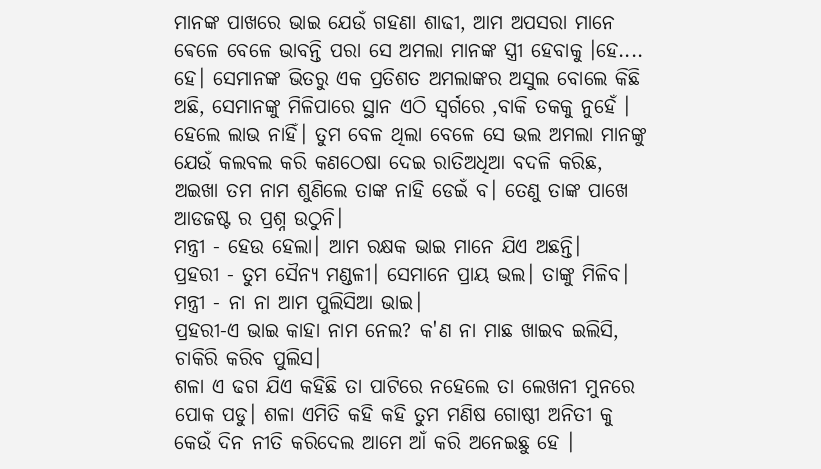ମାନଙ୍କ ପାଖରେ ଭାଇ ଯେଉଁ ଗହଣା ଶାଢୀ, ଆମ ଅପସରା ମାନେ ଵେଳେ ବେଳେ ଭାବନ୍ତି ପରା ସେ ଅମଲା ମାନଙ୍କ ସ୍ତ୍ରୀ ହେବାକୁ ।ହେ.... ହେ। ସେମାନଙ୍କ ଭିତରୁ ଏକ ପ୍ରତିଶତ ଅମଲାଙ୍କର ଅସୁଲ ବୋଲେ କିଛି ଅଛି, ସେମାନଙ୍କୁ ମିଳିପାରେ ସ୍ଥାନ ଏଠି ସ୍ବର୍ଗରେ ,ବାକି ତକକୁ ନୁହେଁ । ହେଲେ ଲାଭ ନାହିଁ। ତୁମ ବେଳ ଥିଲା ବେଳେ ସେ ଭଲ ଅମଲା ମାନଙ୍କୁ ଯେଉଁ କଲବଲ କରି କଣଠେଷା ଦେଇ ରାତିଅଧିଆ ବଦଳି କରିଛ, ଅଇଖା ତମ ନାମ ଶୁଣିଲେ ତାଙ୍କ ନାହି ଡେଇଁ ବ। ତେଣୁ ତାଙ୍କ ପାଖେ ଆଡଜଷ୍ଟ ର ପ୍ରଶ୍ନ ଉଠୁନି।
ମନ୍ତ୍ରୀ - ହେଉ ହେଲା। ଆମ ରକ୍ଷକ ଭାଇ ମାନେ ଯିଏ ଅଛନ୍ତି।
ପ୍ରହରୀ - ତୁମ ସୈନ୍ୟ ମଣ୍ଡଳୀ। ସେମାନେ ପ୍ରାୟ ଭଲ। ତାଙ୍କୁ ମିଳିବ।
ମନ୍ତ୍ରୀ - ନା ନା ଆମ ପୁଲିସିଆ ଭାଇ।
ପ୍ରହରୀ-ଏ ଭାଇ କାହା ନାମ ନେଲ? କ'ଣ ନା ମାଛ ଖାଇବ ଇଲିସି, ଚାକିରି କରିବ ପୁଲିସ।
ଶଳା ଏ ଢଗ ଯିଏ କହିଛି ତା ପାଟିରେ ନହେଲେ ତା ଲେଖନୀ ମୁନରେ ପୋକ ପଡୁ। ଶଳା ଏମିତି କହି କହି ତୁମ ମଣିଷ ଗୋଷ୍ଠୀ ଅନିତୀ କୁ କେଉଁ ଦିନ ନୀତି କରିଦେଲ ଆମେ ଆଁ କରି ଅନେଇଛୁ ହେ ।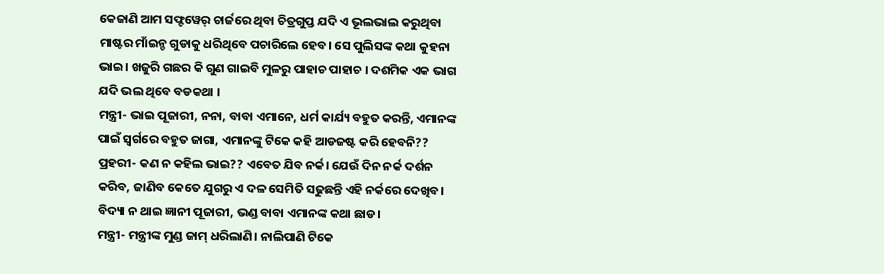କେଜାଣି ଆମ ସଫ୍ଟୱେର୍ ଚାର୍ଜରେ ଥିବା ଚିତ୍ରଗୁପ୍ତ ଯଦି ଏ ଭୂଲଭାଲ କରୁଥିବା ମାଷ୍ଟର ମାଁଇନ୍ଡ ଗୁଡାକୁ ଧରିଥିବେ ପଚାରିଲେ ହେବ। ସେ ପୁଲିସଙ୍କ କଥା କୁହନା ଭାଇ। ଖଜୁରି ଗଛର କି ଗୁଣ ଗାଇବି ମୁଳରୁ ପାହାଚ ପାହାଚ । ଦଶମିକ ଏକ ଭାଗ ଯଦି ଭଲ ଥିବେ ବଡକଥା ।
ମନ୍ତ୍ରୀ- ଭାଇ ପୂଜାରୀ, ନନା, ବାବା ଏମାନେ, ଧର୍ମ କାର୍ଯ୍ୟ ବହୁତ କରନ୍ତି, ଏମାନଙ୍କ ପାଇଁ ସ୍ବର୍ଗରେ ବହୁତ ଜାଗା, ଏମାନଙ୍କୁ ଟିକେ କହି ଆଡଜଷ୍ଟ କରି ହେବନି??
ପ୍ରହରୀ- କଣ ନ କହିଲ ଭାଇ?? ଏବେତ ଯିବ ନର୍କ। ଯେଉଁ ଦିନ ନର୍କ ଦର୍ଶନ କରିବ, ଜାଣିବ କେତେ ଯୁଗରୁ ଏ ଦଳ ସେମିତି ସଢୁଛନ୍ତି ଏହି ନର୍କରେ ଦେଖିବ। ବିଦ୍ୟା ନ ଥାଇ ଜ୍ଞାନୀ ପୂଜାରୀ, ଭଣ୍ଡ ବାବା ଏମାନଙ୍କ କଥା ଛାଡ।
ମନ୍ତ୍ରୀ- ମନ୍ତ୍ରୀଙ୍କ ମୁଣ୍ଡ ଜାମ୍ ଧରିଲାଣି। ନାଲିପାଣି ଟିକେ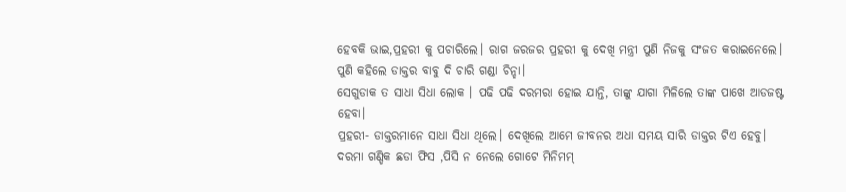ହେବକି ଭାଇ,ପ୍ରହରୀ କୁ ପଚାରିଲେ। ରାଗ ଜରଜର ପ୍ରହରୀ କୁ ଦେଖି ମନ୍ତ୍ରୀ ପୁଣି ନିଜକୁ ସଂଜତ କରାଇନେଲେ। ପୁଣି କହିଲେ ଡାକ୍ତର ବାବୁ ଦି ଚାରି ଗଣ୍ଡା ଚିନ୍ହା।
ସେଗୁଡାକ ତ ସାଧା ସିଧା ଲୋକ । ପଢି ପଢି ଦରମରା ହୋଇ ଯାନ୍ତି, ତାଙ୍କୁ ଯାଗା ମିଳିଲେ ତାଙ୍କ ପାଖେ ଆଡଜଷ୍ଟ ହେବା।
ପ୍ରହରୀ- ଡାକ୍ତରମାନେ ସାଧା ସିଧା ଥିଲେ। ଦେଖିଲେ ଆମେ ଜୀବନର ଅଧା ସମୟ ସାରି ଡାକ୍ତର ଟିଏ ହେବୁ। ଦରମା ଗଣ୍ଡିକ ଛଡା ଫିସ ,ପିସି ନ ନେଲେ ଗୋଟେ ମିନିମମ୍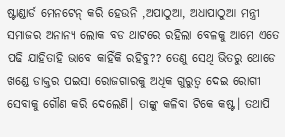ଷ୍ଟାଣ୍ଡାର୍ଡ ମେନଟେନ୍ କରି ହେଉନି ,ଅପାଠୁଆ, ଅଧାପାଠୁଆ ମନ୍ତ୍ରୀ ସମାଜର ଅନାନ୍ୟ ଲୋକ ବଡ ଥାଟରେ ରହିଲା ବେଳକୁ ଆମେ ଏତେ ପଢି ଯାହିତାହି ଭାବେ କାହିଁକି ରହିବୁ?? ତେଣୁ ସେଥି ଭିତରୁ ଥୋଡେ ଖଣ୍ଡେ ଡାକ୍ତର ପଇସା ରୋଜଗାରକୁ ଅଧିକ ଗୁରୁତ୍ବ ଦେଇ ରୋଗୀ ସେବାକୁ ଗୌଣ କରି ଦେଲେଣି। ତାଙ୍କୁ କଳିବା ଟିକେ କଷ୍ଟ। ତଥାପି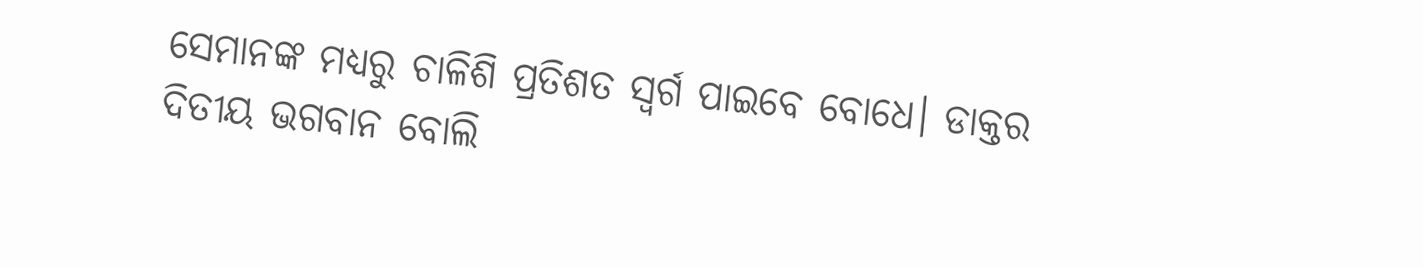ସେମାନଙ୍କ ମଧ୍ୟରୁ ଚାଳିଶି ପ୍ରତିଶତ ସ୍ବର୍ଗ ପାଇବେ ବୋଧେ। ଡାକ୍ତର ଦିତୀୟ ଭଗବାନ ବୋଲି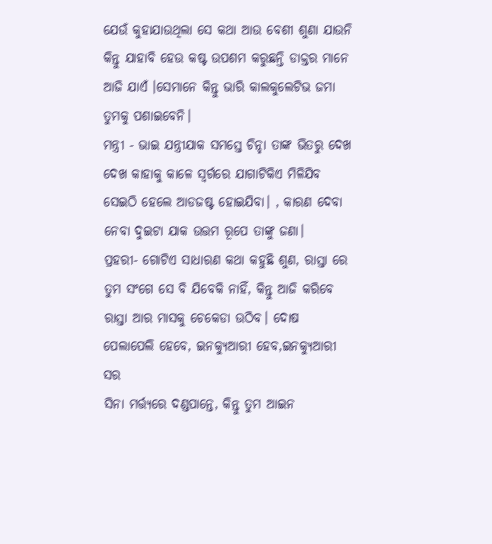ଯେଉଁ କୁହାଯାଉଥିଲା ସେ କଥା ଆଉ ବେଶୀ ଶୁଣା ଯାଉନି କିନ୍ତୁ ଯାହାବି ହେଉ କଷ୍ଟ ଉପଶମ କରୁଛନ୍ତି ଡାକ୍ତର ମାନେ ଆଜି ଯାଏଁ ।ସେମାନେ କିନ୍ତୁ ଭାରି କାଲକୁଲେଟିଭ ଜମା ତୁମକୁ ପଶାଇବେନି।
ମନ୍ତ୍ରୀ - ଭାଇ ଯନ୍ତ୍ରୀଯାକ ସମସ୍ତେ ଚିନ୍ହା ତାଙ୍କ ଭିତରୁ ଦେଖ ଦେଖ କାହାକୁ କାଳେ ସ୍ବର୍ଗରେ ଯାଗାଟିକିଏ ମିଳିଯିବ ସେଇଠି ହେଲେ ଆଡଜଷ୍ଟ ହୋଇଯିବା। , କାରଣ ଦେବା ନେବା ଦୁଇଟା ଯାକ ଉତ୍ତମ ରୂପେ ତାଙ୍କୁ ଜଣା।
ପ୍ରହରୀ- ଗୋଟିଏ ସାଧାରଣ କଥା କହୁଛି ଶୁଣ, ରାସ୍ତା ରେ ତୁମ ସଂଗେ ସେ ବି ଯିବେକି ନାହିଁ, କିନ୍ତୁ ଆଜି କରିବେ ରାସ୍ତା ଆର ମାସକୁ ଚେକେଡା ଉଠିବ। ଦୋଷ ପେଲାପେଲି ହେବେ, ଇନକ୍ୟୁଆରୀ ହେବ,ଇନକ୍ୟୁଆରୀ ସର
ସିନା ମର୍ତ୍ତ୍ୟରେ ଦଣ୍ଡପାନ୍ତେ, କିନ୍ତୁ ତୁମ ଆଇନ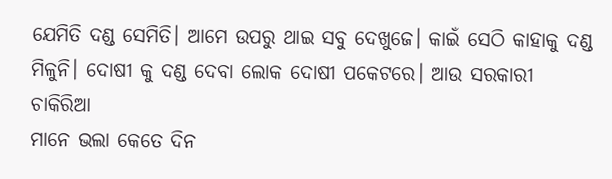ଯେମିତି ଦଣ୍ଡ ସେମିତି। ଆମେ ଉପରୁ ଥାଇ ସବୁ ଦେଖୁଜେ। କାଇଁ ସେଠି କାହାକୁ ଦଣ୍ଡ ମିଳୁନି। ଦୋଷୀ କୁ ଦଣ୍ଡ ଦେବା ଲୋକ ଦୋଷୀ ପକେଟରେ। ଆଉ ସରକାରୀ ଚାକିରିଆ
ମାନେ ଭଲା କେତେ ଦିନ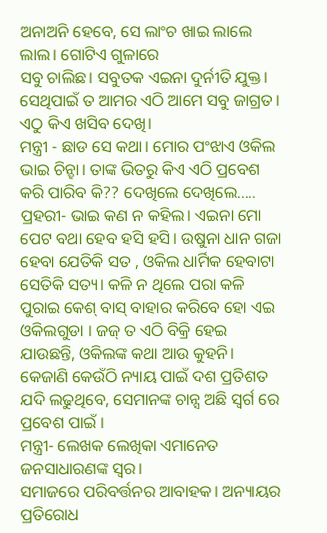ଅନାଅନି ହେବେ, ସେ ଲାଂଚ ଖାଇ ଲାଲେ ଲାଲ। ଗୋଟିଏ ଗୁଳାରେ
ସବୁ ଚାଲିଛ। ସବୁତକ ଏଇନା ଦୁର୍ନୀତି ଯୁକ୍ତ। ସେଥିପାଇଁ ତ ଆମର ଏଠି ଆମେ ସବୁ ଜାଗ୍ରତ। ଏଠୁ କିଏ ଖସିବ ଦେଖି।
ମନ୍ତ୍ରୀ - ଛାଡ ସେ କଥା। ମୋର ପଂଝାଏ ଓକିଲ ଭାଇ ଚିନ୍ହା। ତାଙ୍କ ଭିତରୁ କିଏ ଏଠି ପ୍ରବେଶ କରି ପାରିବ କି?? ଦେଖିଲେ ଦେଖିଲେ.....
ପ୍ରହରୀ- ଭାଇ କଣ ନ କହିଲ। ଏଇନା ମୋ ପେଟ ବଥା ହେବ ହସି ହସି। ଉଷୁନା ଧାନ ଗଜା ହେବା ଯେତିକି ସତ , ଓକିଲ ଧାର୍ମିକ ହେବାଟା ସେତିକି ସତ୍ୟ। କଳି ନ ଥିଲେ ପରା କଳି ପୁରାଇ କେଶ୍ ବାସ୍ ବାହାର କରିବେ ହୋ ଏଇ ଓକିଲଗୁଡା । ଜଜ୍ ତ ଏଠି ବିକ୍ରି ହେଇ ଯାଉଛନ୍ତି, ଓକିଲଙ୍କ କଥା ଆଉ କୁହନି। କେଜାଣି କେଉଁଠି ନ୍ୟାୟ ପାଇଁ ଦଶ ପ୍ରତିଶତ ଯଦି ଲଢୁଥିବେ, ସେମାନଙ୍କ ଚାନ୍ସ ଅଛି ସ୍ବର୍ଗ ରେ ପ୍ରବେଶ ପାଇଁ ।
ମନ୍ତ୍ରୀ- ଲେଖକ ଲେଖିକା ଏମାନେତ ଜନସାଧାରଣଙ୍କ ସ୍ବର।
ସମାଜରେ ପରିବର୍ତ୍ତନର ଆବାହକ। ଅନ୍ୟାୟର ପ୍ରତିରୋଧ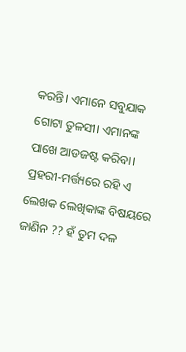କରନ୍ତି। ଏମାନେ ସବୁଯାକ ଗୋଟା ତୁଳସୀ। ଏମାନଙ୍କ ପାଖେ ଆଡଜଷ୍ଟ କରିବା।
ପ୍ରହରୀ-ମର୍ତ୍ତ୍ୟରେ ରହି ଏ ଲେଖକ ଲେଖିକାଙ୍କ ବିଷୟରେ ଜାଣିନ ?? ହଁ ତୁମ ଦଳ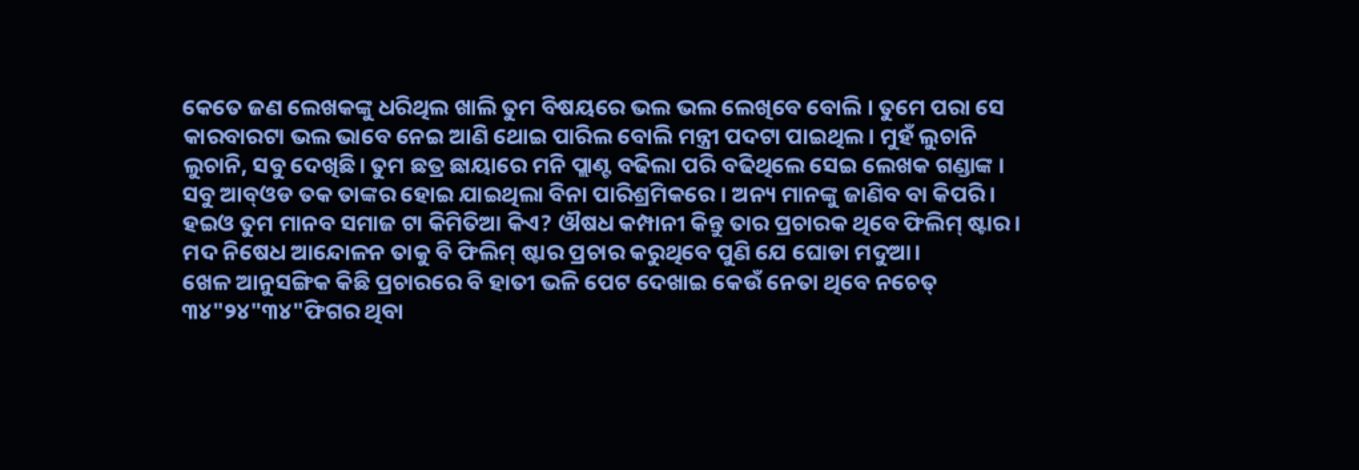କେତେ ଜଣ ଲେଖକଙ୍କୁ ଧରିଥିଲ ଖାଲି ତୁମ ବିଷୟରେ ଭଲ ଭଲ ଲେଖିବେ ବୋଲି । ତୁମେ ପରା ସେ କାରବାରଟା ଭଲ ଭାବେ ନେଇ ଆଣି ଥୋଇ ପାରିଲ ବୋଲି ମନ୍ତ୍ରୀ ପଦଟା ପାଇଥିଲ। ମୁହଁ ଲୁଚାନି ଲୁଚାନି, ସବୁ ଦେଖିଛି। ତୁମ ଛତ୍ର ଛାୟାରେ ମନି ପ୍ଲାଣ୍ଟ ବଢିଲା ପରି ବଢିଥିଲେ ସେଇ ଲେଖକ ଗଣ୍ଡାଙ୍କ । ସବୁ ଆବ୍ଓଡ ତକ ତାଙ୍କର ହୋଇ ଯାଇଥିଲା ବିନା ପାରିଶ୍ରମିକରେ । ଅନ୍ୟ ମାନଙ୍କୁ ଜାଣିବ ବା କିପରି। ହଇଓ ତୁମ ମାନବ ସମାଜ ଟା କିମିତିଆ କିଏ? ଔଷଧ କମ୍ପାନୀ କିନ୍ତୁ ତାର ପ୍ରଚାରକ ଥିବେ ଫିଲିମ୍ ଷ୍ଟାର। ମଦ ନିଷେଧ ଆନ୍ଦୋଳନ ତାକୁ ବି ଫିଲିମ୍ ଷ୍ଟାର ପ୍ରଚାର କରୁଥିବେ ପୁଣି ଯେ ଘୋଡା ମଦୁଆ।
ଖେଳ ଆନୁସଙ୍ଗିକ କିଛି ପ୍ରଚାରରେ ବି ହାତୀ ଭଳି ପେଟ ଦେଖାଇ କେଉଁ ନେତା ଥିବେ ନଚେତ୍ ୩୪"୨୪"୩୪"ଫିଗର ଥିବା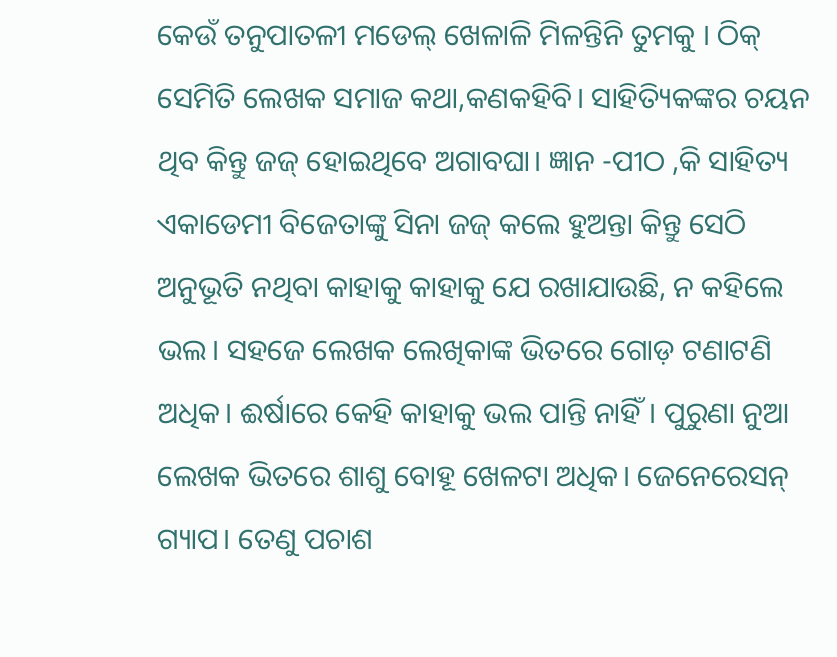କେଉଁ ତନୁପାତଳୀ ମଡେଲ୍ ଖେଳାଳି ମିଳନ୍ତିନି ତୁମକୁ । ଠିକ୍ ସେମିତି ଲେଖକ ସମାଜ କଥା,କଣକହିବି। ସାହିତ୍ୟିକଙ୍କର ଚୟନ ଥିବ କିନ୍ତୁ ଜଜ୍ ହୋଇଥିବେ ଅଗାବଘା। ଜ୍ଞାନ -ପୀଠ ,କି ସାହିତ୍ୟ ଏକାଡେମୀ ବିଜେତାଙ୍କୁ ସିନା ଜଜ୍ କଲେ ହୁଅନ୍ତା କିନ୍ତୁ ସେଠି ଅନୁଭୂତି ନଥିବା କାହାକୁ କାହାକୁ ଯେ ରଖାଯାଉଛି, ନ କହିଲେ ଭଲ। ସହଜେ ଲେଖକ ଲେଖିକାଙ୍କ ଭିତରେ ଗୋଡ଼ ଟଣାଟଣି ଅଧିକ। ଈର୍ଷାରେ କେହି କାହାକୁ ଭଲ ପାନ୍ତି ନାହିଁ। ପୁରୁଣା ନୁଆ ଲେଖକ ଭିତରେ ଶାଶୁ ବୋହୂ ଖେଳଟା ଅଧିକ। ଜେନେରେସନ୍ ଗ୍ୟାପ। ତେଣୁ ପଚାଶ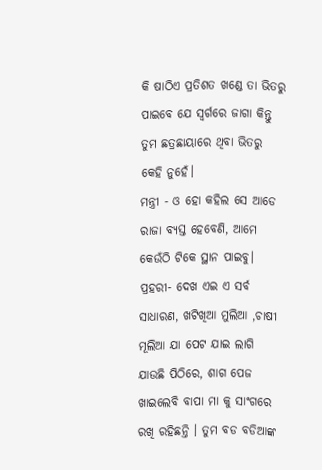କି ଷାଠିଏ ପ୍ରତିଶତ ଖଣ୍ଡେ ତା ଭିତରୁ ପାଇବେ ଯେ ସ୍ବର୍ଗରେ ଜାଗା କିନ୍ତୁ ତୁମ ଛତ୍ରଛାୟାରେ ଥିବା ଭିତରୁ କେହି ନୁହେଁ।
ମନ୍ତ୍ରୀ - ଓ ହୋ କହିଲ ସେ ଆଡେ ରାଜା ବ୍ୟସ୍ତ ହେବେଣି, ଆମେ କେଉଁଠି ଟିକେ ସ୍ଥାନ ପାଇବୁ।
ପ୍ରହରୀ- ଦେଖ ଏଇ ଏ ସର୍ବ ସାଧାରଣ, ଖଟିଖିଆ ମୁଲିଆ ,ଚାଷୀ ମୂଲିଆ ଯା ପେଟ ଯାଇ ଲାଗି ଯାଉଛି ପିଠିରେ, ଶାଗ ପେଜ ଖାଇଲେବି ବାପା ମା କୁ ସାଂଗରେ ରଖି ରହିଛନ୍ତି । ତୁମ ବଡ ବଡିଆଙ୍କ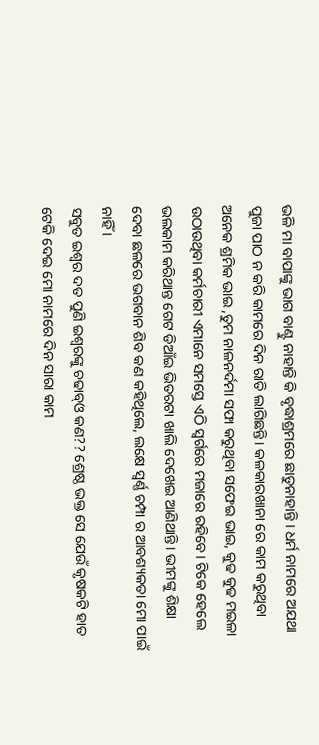ଭଳି ମା ବାପାଙ୍କୁ ଭାଗ ବାଣ୍ଟୁ ନାହାନ୍ତି କି ବୃଦ୍ଧାଶ୍ରମରେ ଛାଡୁନାହାନ୍ତି । ଧର୍ମ ନାମରେ ଅଯଥା ପୁଜା ପାଠ ନ କରି କାମରେ ଦିନ ରାତି ଲାଗିଛନ୍ତି। କଳକାରଖାନା ରେ କାମ କରୁଥିବା ଅନେକ ଶ୍ରମିକ ଭାଇ ,ତୁମ ନାଳନର୍ଦମା ସଫା କରୁଥିବା ସଫେଇ ଭାଇ, କୁଢ କୁଢ ମଇଳା ଉଠାଉଥିବା କର୍ମଚାରୀ ଏମାନେ ସମସ୍ତେ ଏଠି ସ୍ବର୍ଗରେ ମଜାରେ ରହିବେ। ଟିକେ ହେଲେ ଭଲକାମ କରିଥାନ୍ତ ଗେଟ ଡିଆଁଇ ଭିତରଟା ଖାଲି ଦେଖେଇ ଆଣିଥାନ୍ତି। ଭୀମଙ୍କୁ ଶିକ୍ଷା ଦେବା ଛଳରେ ଭଗବାନ ଶିବ କଣ କହିଥିଲେ, ଲକ୍ଷେ ସ୍ବର୍ଣ୍ଣ ଚମ୍ପା ର ଆବଶ୍ୟକତା ମୋ ପାଇଁ ନାହିଁ ।
ସବୁତ ଇଶ୍ବର ଦତ ପୁଣି ଇଶ୍ବରଙ୍କୁ ଚଢାବ୍ଓ କଣ?? ଶ୍ରେଷ୍ଠ ଭକ୍ତ ସେ ଯେଉଁ କୃଷକଟି ହାତ ଟେକି ଦେଇ ମୋ ନାମରେ ଦିନ ସାରା କାମ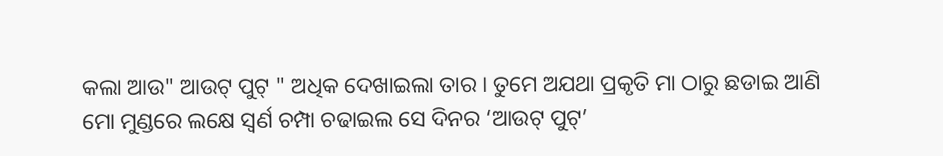କଲା ଆଉ" ଆଉଟ୍ ପୁଟ୍ " ଅଧିକ ଦେଖାଇଲା ତାର । ତୁମେ ଅଯଥା ପ୍ରକୃତି ମା ଠାରୁ ଛଡାଇ ଆଣି ମୋ ମୁଣ୍ଡରେ ଲକ୍ଷେ ସ୍ଵର୍ଣ ଚମ୍ପା ଚଢାଇଲ ସେ ଦିନର ‘ଆଉଟ୍ ପୁଟ୍’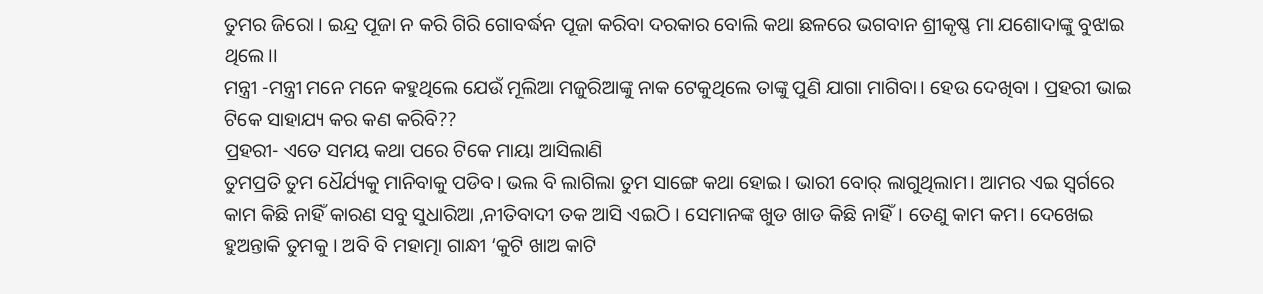ତୁମର ଜିରୋ । ଇନ୍ଦ୍ର ପୂଜା ନ କରି ଗିରି ଗୋବର୍ଦ୍ଧନ ପୂଜା କରିବା ଦରକାର ବୋଲି କଥା ଛଳରେ ଭଗବାନ ଶ୍ରୀକୃଷ୍ଣ ମା ଯଶୋଦାଙ୍କୁ ବୁଝାଇ ଥିଲେ।।
ମନ୍ତ୍ରୀ -ମନ୍ତ୍ରୀ ମନେ ମନେ କହୁଥିଲେ ଯେଉଁ ମୂଲିଆ ମଜୁରିଆଙ୍କୁ ନାକ ଟେକୁଥିଲେ ତାଙ୍କୁ ପୁଣି ଯାଗା ମାଗିବା। ହେଉ ଦେଖିବା । ପ୍ରହରୀ ଭାଇ ଟିକେ ସାହାଯ୍ୟ କର କଣ କରିବି??
ପ୍ରହରୀ- ଏତେ ସମୟ କଥା ପରେ ଟିକେ ମାୟା ଆସିଲାଣି
ତୁମପ୍ରତି ତୁମ ଧୈର୍ଯ୍ୟକୁ ମାନିବାକୁ ପଡିବ। ଭଲ ବି ଲାଗିଲା ତୁମ ସାଙ୍ଗେ କଥା ହୋଇ। ଭାରୀ ବୋର୍ ଲାଗୁଥିଲାମ। ଆମର ଏଇ ସ୍ବର୍ଗରେ କାମ କିଛି ନାହିଁ କାରଣ ସବୁ ସୁଧାରିଆ ,ନୀତିବାଦୀ ତକ ଆସି ଏଇଠି । ସେମାନଙ୍କ ଖୁଡ ଖାଡ କିଛି ନାହିଁ। ତେଣୁ କାମ କମ। ଦେଖେଇ ହୁଅନ୍ତାକି ତୁମକୁ । ଅବି ବି ମହାତ୍ମା ଗାନ୍ଧୀ ‘କୁଟି ଖାଅ କାଟି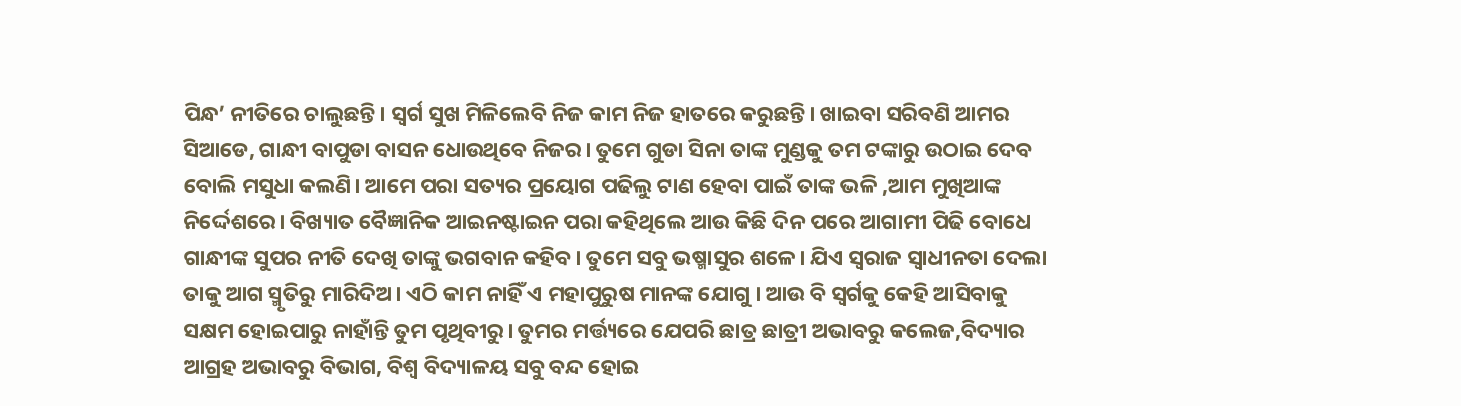ପିନ୍ଧ’ ନୀତିରେ ଚାଲୁଛନ୍ତି। ସ୍ବର୍ଗ ସୁଖ ମିଳିଲେବି ନିଜ କାମ ନିଜ ହାତରେ କରୁଛନ୍ତି। ଖାଇବା ସରିବଣି ଆମର ସିଆଡେ, ଗାନ୍ଧୀ ବାପୁଡା ବାସନ ଧୋଉଥିବେ ନିଜର। ତୁମେ ଗୁଡା ସିନା ତାଙ୍କ ମୁଣ୍ଡକୁ ତମ ଟଙ୍କାରୁ ଉଠାଇ ଦେବ ବୋଲି ମସୁଧା କଲଣି। ଆମେ ପରା ସତ୍ୟର ପ୍ରୟୋଗ ପଢିଲୁ ଟାଣ ହେବା ପାଇଁ ତାଙ୍କ ଭଳି ,ଆମ ମୁଖିଆଙ୍କ ନିର୍ଦ୍ଦେଶରେ। ବିଖ୍ୟାତ ବୈଜ୍ଞାନିକ ଆଇନଷ୍ଟାଇନ ପରା କହିଥିଲେ ଆଉ କିଛି ଦିନ ପରେ ଆଗାମୀ ପିଢି ବୋଧେ ଗାନ୍ଧୀଙ୍କ ସୁପର ନୀତି ଦେଖି ତାଙ୍କୁ ଭଗବାନ କହିବ। ତୁମେ ସବୁ ଭଷ୍ମାସୁର ଶଳେ। ଯିଏ ସ୍ବରାଜ ସ୍ବାଧୀନତା ଦେଲା ତାକୁ ଆଗ ସ୍ମୃତିରୁ ମାରିଦିଅ। ଏଠି କାମ ନାହିଁ ଏ ମହାପୁରୁଷ ମାନଙ୍କ ଯୋଗୁ । ଆଉ ବି ସ୍ଵର୍ଗକୁ କେହି ଆସିବାକୁ ସକ୍ଷମ ହୋଇପାରୁ ନାହାଁନ୍ତି ତୁମ ପୃଥିବୀରୁ। ତୁମର ମର୍ତ୍ତ୍ୟରେ ଯେପରି ଛାତ୍ର ଛାତ୍ରୀ ଅଭାବରୁ କଲେଜ,ବିଦ୍ୟାର ଆଗ୍ରହ ଅଭାବରୁ ବିଭାଗ, ବିଶ୍ବ ବିଦ୍ୟାଳୟ ସବୁ ବନ୍ଦ ହୋଇ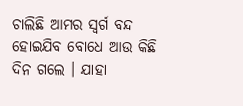ଚାଲିଛି ଆମର ସ୍ବର୍ଗ ବନ୍ଦ ହୋଇଯିବ ବୋଧେ ଆଉ କିଛି ଦିନ ଗଲେ । ଯାହା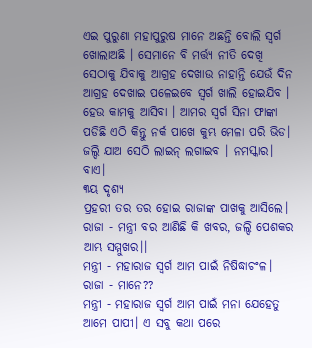ଏଇ ପୁରୁଣା ମହାପୁରୁଷ ମାନେ ଅଛନ୍ତି ବୋଲି ସ୍ଵର୍ଗ ଖୋଲାଅଛି । ସେମାନେ ବି ମର୍ତ୍ତ୍ୟ ନୀତି ଦେଖି ସେଠାକୁ ଯିବାକୁ ଆଗ୍ରହ ଦେଖାଉ ନାହାନ୍ତି ଯେଉଁ ଦିନ ଆଗ୍ରହ ଦେଖାଇ ପଳେଇବେ ସ୍ବର୍ଗ ଖାଲି ହୋଇଯିବ । ହେଉ କାମକୁ ଆସିବା । ଆମର ସ୍ବର୍ଗ ସିନା ଫାଙ୍କା ପଡିଛି ଏଠି କିନ୍ତୁ ନର୍କ ପାଖେ କୁମ୍ଭ ମେଳା ପରି ଭିଡ। ଜଲ୍ଦି ଯାଅ ସେଠି ଲାଇନ୍ ଲଗାଇବ । ନମସ୍କାର। ବାଏ।
୩ୟ ଦୃଶ୍ୟ
ପ୍ରହରୀ ତର ତର ହୋଇ ରାଜାଙ୍କ ପାଖକୁ ଆସିଲେ।
ରାଜା - ମନ୍ତ୍ରୀ ବର ଆଣିଛି କି ଖବର, ଜଲ୍ଦି ପେଶକର ଆମ୍ଭ ସମ୍ମୁଖର।।
ମନ୍ତ୍ରୀ - ମହାରାଜ ସ୍ବର୍ଗ ଆମ ପାଇଁ ନିଷିଦ୍ଧାଚଂଳ।
ରାଜା - ମାନେ??
ମନ୍ତ୍ରୀ - ମହାରାଜ ସ୍ବର୍ଗ ଆମ ପାଇଁ ମନା ଯେହେତୁ ଆମେ ପାପୀ। ଏ ସବୁ କଥା ପରେ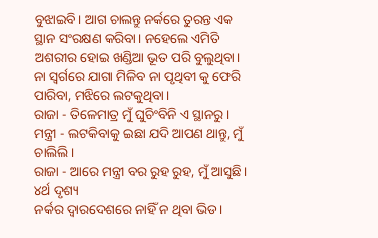ବୁଝାଇବି। ଆଗ ଚାଲନ୍ତୁ ନର୍କରେ ତୁରନ୍ତ ଏକ ସ୍ଥାନ ସଂରକ୍ଷଣ କରିବା। ନହେଲେ ଏମିତି ଅଶରୀର ହୋଇ ଖଣ୍ଡିଆ ଭୂତ ପରି ବୁଲୁଥିବା।
ନା ସ୍ବର୍ଗରେ ଯାଗା ମିଳିବ ନା ପୃଥିବୀ କୁ ଫେରି ପାରିବା, ମଝିରେ ଲଟକୁଥିବା।
ରାଜା - ତିଳେମାତ୍ର ମୁଁ ଘୁଚିଂବିନି ଏ ସ୍ଥାନରୁ।
ମନ୍ତ୍ରୀ - ଲଟକିବାକୁ ଇଛା ଯଦି ଆପଣ ଥାନ୍ତୁ, ମୁଁ ଚାଲିଲି।
ରାଜା - ଆରେ ମନ୍ତ୍ରୀ ବର ରୁହ ରୁହ, ମୁଁ ଆସୁଛି।
୪ର୍ଥ ଦୃଶ୍ୟ
ନର୍କର ଦ୍ବାରଦେଶରେ ନାହିଁ ନ ଥିବା ଭିଡ।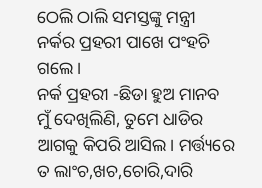ଠେଲି ଠାଲି ସମସ୍ତଙ୍କୁ ମନ୍ତ୍ରୀ ନର୍କର ପ୍ରହରୀ ପାଖେ ପଂହଚି ଗଲେ।
ନର୍କ ପ୍ରହରୀ -ଛିଡା ହୁଅ ମାନବ ମୁଁ ଦେଖିଲିଣି, ତୁମେ ଧାଡିର ଆଗକୁ କିପରି ଆସିଲ। ମର୍ତ୍ତ୍ୟରେ ତ ଲାଂଚ,ଖଚ,ଚୋରି,ଦାରି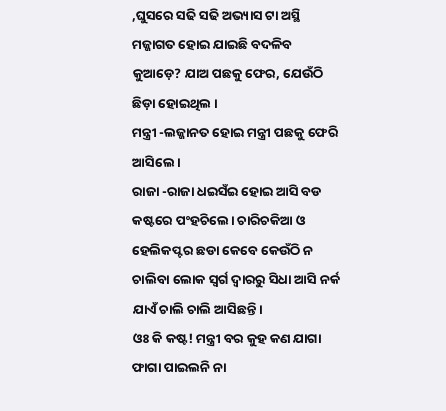,ଘୁସରେ ସଢି ସଢି ଅଭ୍ୟାସ ଟା ଅସ୍ଥି ମଜ୍ଜାଗତ ହୋଇ ଯାଇଛି ବଦଳିବ କୁଆଡ଼େ? ଯାଅ ପଛକୁ ଫେର, ଯେଉଁଠି ଛିଡ଼ା ହୋଇଥିଲ ।
ମନ୍ତ୍ରୀ -ଲଜ୍ଜାନତ ହୋଇ ମନ୍ତ୍ରୀ ପଛକୁ ଫେରି ଆସିଲେ।
ରାଜା -ରାଜା ଧଇସଁଇ ହୋଇ ଆସି ବଡ କଷ୍ଟରେ ପଂହଚିଲେ। ଚାରିଚକିଆ ଓ ହେଲିକପ୍ଟର ଛଡା କେବେ କେଉଁଠି ନ ଚାଲିବା ଲୋକ ସ୍ବର୍ଗ ଦ୍ବାରରୁ ସିଧା ଆସି ନର୍କ ଯାଏଁ ଚାଲି ଚାଲି ଆସିଛନ୍ତି।
ଓଃ କି କଷ୍ଟ! ମନ୍ତ୍ରୀ ବର କୁହ କଣ ଯାଗା ଫାଗା ପାଇଲନି ନା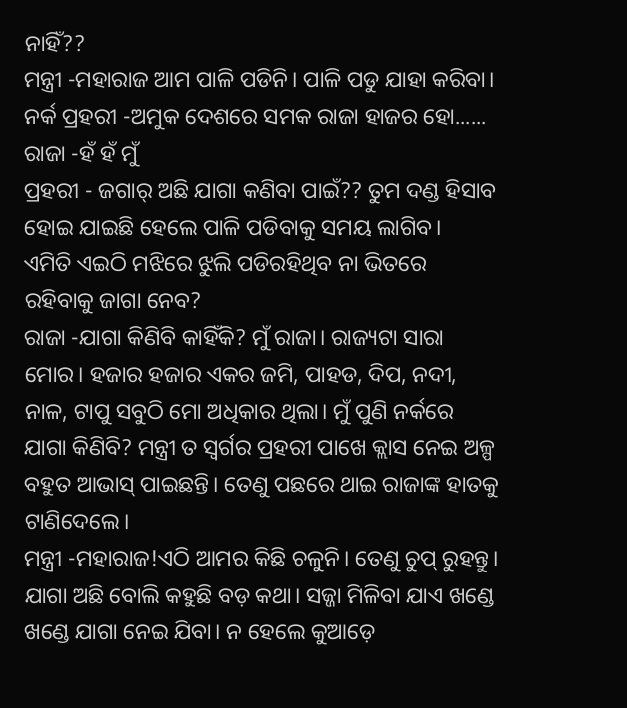ନାହିଁ??
ମନ୍ତ୍ରୀ -ମହାରାଜ ଆମ ପାଳି ପଡିନି। ପାଳି ପଡୁ ଯାହା କରିବା।
ନର୍କ ପ୍ରହରୀ -ଅମୁକ ଦେଶରେ ସମକ ରାଜା ହାଜର ହୋ......
ରାଜା -ହଁ ହଁ ମୁଁ
ପ୍ରହରୀ - ଜଗାର୍ ଅଛି ଯାଗା କଣିବା ପାଇଁ?? ତୁମ ଦଣ୍ଡ ହିସାବ ହୋଇ ଯାଇଛି ହେଲେ ପାଳି ପଡିବାକୁ ସମୟ ଲାଗିବ।
ଏମିତି ଏଇଠି ମଝିରେ ଝୁଲି ପଡିରହିଥିବ ନା ଭିତରେ ରହିବାକୁ ଜାଗା ନେବ?
ରାଜା -ଯାଗା କିଣିବି କାହିଁକି? ମୁଁ ରାଜା। ରାଜ୍ୟଟା ସାରା ମୋର। ହଜାର ହଜାର ଏକର ଜମି, ପାହଡ, ଦିପ, ନଦୀ, ନାଳ, ଟାପୁ ସବୁଠି ମୋ ଅଧିକାର ଥିଲା। ମୁଁ ପୁଣି ନର୍କରେ ଯାଗା କିଣିବି? ମନ୍ତ୍ରୀ ତ ସ୍ବର୍ଗର ପ୍ରହରୀ ପାଖେ କ୍ଲାସ ନେଇ ଅଳ୍ପ ବହୁତ ଆଭାସ୍ ପାଇଛନ୍ତି। ତେଣୁ ପଛରେ ଥାଇ ରାଜାଙ୍କ ହାତକୁ ଟାଣିଦେଲେ।
ମନ୍ତ୍ରୀ -ମହାରାଜ!ଏଠି ଆମର କିଛି ଚଳୁନି। ତେଣୁ ଚୁପ୍ ରୁହନ୍ତୁ। ଯାଗା ଅଛି ବୋଲି କହୁଛି ବଡ଼ କଥା। ସଜ୍ଜା ମିଳିବା ଯାଏ ଖଣ୍ଡେ ଖଣ୍ଡେ ଯାଗା ନେଇ ଯିବା। ନ ହେଲେ କୁଆଡ଼େ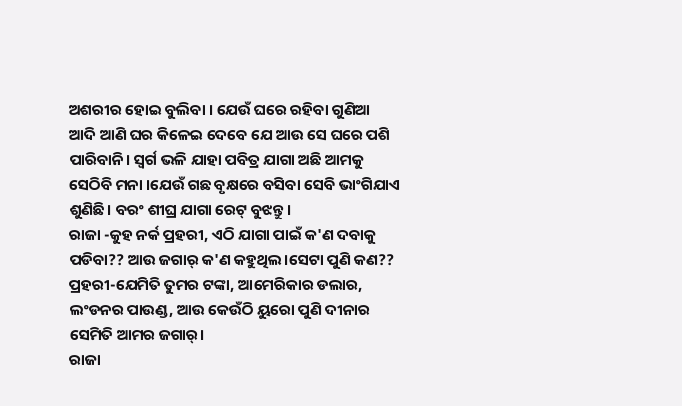ଅଶରୀର ହୋଇ ବୁଲିବା । ଯେଉଁ ଘରେ ରହିବା ଗୁଣିଆ ଆଦି ଆଣି ଘର କିଳେଇ ଦେବେ ଯେ ଆଉ ସେ ଘରେ ପଶି ପାରିବାନି। ସ୍ବର୍ଗ ଭଳି ଯାହା ପବିତ୍ର ଯାଗା ଅଛି ଆମକୁ ସେଠିବି ମନା ।ଯେଉଁ ଗଛ ବୃକ୍ଷରେ ବସିବା ସେବି ଭାଂଗିଯାଏ ଶୁଣିଛି। ବରଂ ଶୀଘ୍ର ଯାଗା ରେଟ୍ ବୁଝନ୍ତୁ।
ରାଜା -କୁହ ନର୍କ ପ୍ରହରୀ, ଏଠି ଯାଗା ପାଇଁ କ'ଣ ଦବାକୁ ପଡିବା?? ଆଉ ଜଗାର୍ କ'ଣ କହୁଥିଲ।ସେଟା ପୁଣି କଣ??
ପ୍ରହରୀ-ଯେମିତି ତୁମର ଟଙ୍କା, ଆମେରିକାର ଡଲାର, ଲଂଡନର ପାଉଣ୍ଡ, ଆଉ କେଉଁଠି ୟୁରୋ ପୁଣି ଦୀନାର ସେମିତି ଆମର ଜଗାର୍।
ରାଜା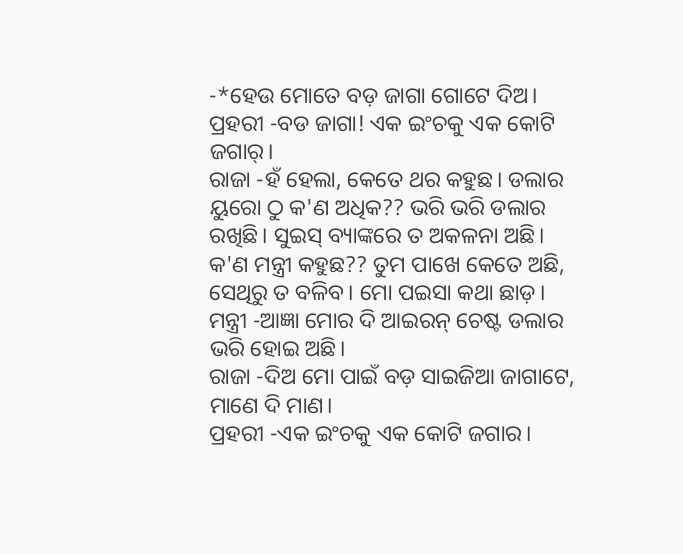-*ହେଉ ମୋତେ ବଡ଼ ଜାଗା ଗୋଟେ ଦିଅ।
ପ୍ରହରୀ -ବଡ ଜାଗା! ଏକ ଇଂଚକୁ ଏକ କୋଟି ଜଗାର୍।
ରାଜା -ହଁ ହେଲା, କେତେ ଥର କହୁଛ। ଡଲାର ୟୁରୋ ଠୁ କ'ଣ ଅଧିକ?? ଭରି ଭରି ଡଲାର ରଖିଛି। ସୁଇସ୍ ବ୍ୟାଙ୍କରେ ତ ଅକଳନା ଅଛି। କ'ଣ ମନ୍ତ୍ରୀ କହୁଛ?? ତୁମ ପାଖେ କେତେ ଅଛି, ସେଥିରୁ ତ ବଳିବ। ମୋ ପଇସା କଥା ଛାଡ଼।
ମନ୍ତ୍ରୀ -ଆଜ୍ଞା ମୋର ଦି ଆଇରନ୍ ଚେଷ୍ଟ ଡଲାର ଭରି ହୋଇ ଅଛି।
ରାଜା -ଦିଅ ମୋ ପାଇଁ ବଡ଼ ସାଇଜିଆ ଜାଗାଟେ, ମାଣେ ଦି ମାଣ।
ପ୍ରହରୀ -ଏକ ଇଂଚକୁ ଏକ କୋଟି ଜଗାର।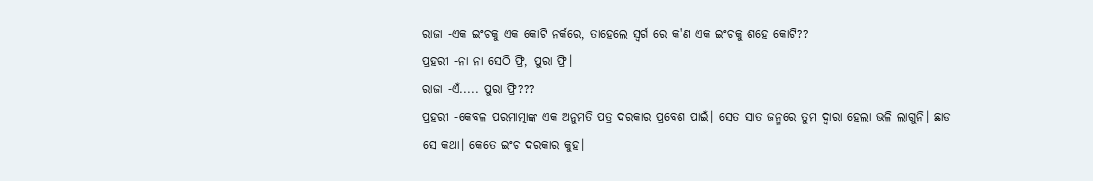ରାଜା -ଏକ ଇଂଚକୁ ଏକ କୋଟି ନର୍କରେ, ତାହେଲେ ସ୍ବର୍ଗ ରେ କ'ଣ ଏକ ଇଂଚକୁ ଶହେ କୋଟି??
ପ୍ରହରୀ -ନା ନା ସେଠି ଫ୍ରି, ପୁରା ଫ୍ରି।
ରାଜା -ଏଁ..... ପୁରା ଫ୍ରି???
ପ୍ରହରୀ -କେବଳ ପରମାତ୍ମାଙ୍କ ଏକ ଅନୁମତି ପତ୍ର ଦରକାର ପ୍ରବେଶ ପାଇଁ। ସେତ ସାତ ଜନ୍ମରେ ତୁମ ଦ୍ବାରା ହେଲା ଭଳି ଲାଗୁନି। ଛାଡ ସେ କଥା। କେତେ ଇଂଚ ଦରକାର କୁହ।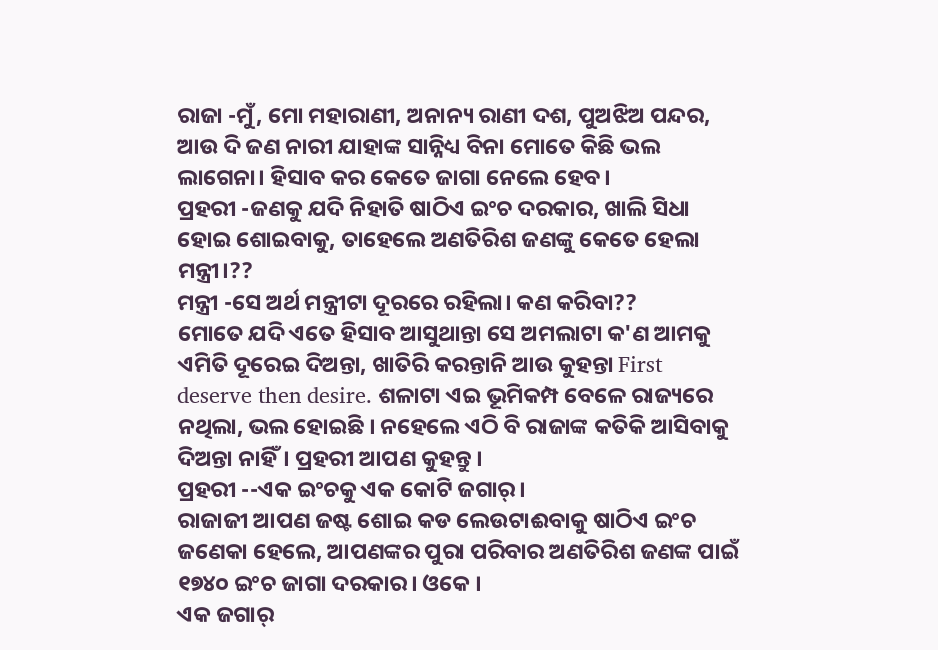ରାଜା -ମୁଁ, ମୋ ମହାରାଣୀ, ଅନାନ୍ୟ ରାଣୀ ଦଶ, ପୁଅଝିଅ ପନ୍ଦର, ଆଉ ଦି ଜଣ ନାରୀ ଯାହାଙ୍କ ସାନ୍ନିଧ୍ୟ ବିନା ମୋତେ କିଛି ଭଲ ଲାଗେନା। ହିସାବ କର କେତେ ଜାଗା ନେଲେ ହେବ।
ପ୍ରହରୀ -ଜଣକୁ ଯଦି ନିହାତି ଷାଠିଏ ଇଂଚ ଦରକାର, ଖାଲି ସିଧା ହୋଇ ଶୋଇବାକୁ, ତାହେଲେ ଅଣତିରିଶ ଜଣଙ୍କୁ କେତେ ହେଲା ମନ୍ତ୍ରୀ।??
ମନ୍ତ୍ରୀ -ସେ ଅର୍ଥ ମନ୍ତ୍ରୀଟା ଦୂରରେ ରହିଲା। କଣ କରିବା??
ମୋତେ ଯଦି ଏତେ ହିସାବ ଆସୁଥାନ୍ତା ସେ ଅମଲାଟା କ'ଣ ଆମକୁ ଏମିତି ଦୂରେଇ ଦିଅନ୍ତା, ଖାତିରି କରନ୍ତାନି ଆଉ କୁହନ୍ତା First deserve then desire. ଶଳାଟା ଏଇ ଭୂମିକମ୍ପ ବେଳେ ରାଜ୍ୟରେ ନଥିଲା, ଭଲ ହୋଇଛି । ନହେଲେ ଏଠି ବି ରାଜାଙ୍କ କତିକି ଆସିବାକୁ ଦିଅନ୍ତା ନାହିଁ। ପ୍ରହରୀ ଆପଣ କୁହନ୍ତୁ ।
ପ୍ରହରୀ --ଏକ ଇଂଚକୁ ଏକ କୋଟି ଜଗାର୍।
ରାଜାଜୀ ଆପଣ ଜଷ୍ଟ ଶୋଇ କଡ ଲେଉଟାଈବାକୁ ଷାଠିଏ ଇଂଚ ଜଣେକା ହେଲେ, ଆପଣଙ୍କର ପୁରା ପରିବାର ଅଣତିରିଶ ଜଣଙ୍କ ପାଇଁ ୧୭୪୦ ଇଂଚ ଜାଗା ଦରକାର। ଓକେ ।
ଏକ ଜଗାର୍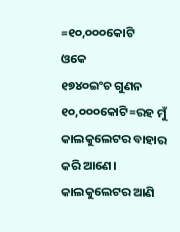=୧୦,୦୦୦କୋଟି
ଓକେ
୧୭୪୦ଇଂଚ ଗୁଣନ ୧୦,୦୦୦କୋଟି=ରହ ମୁଁ କାଲକୁଲେଟର ବାହାର କରି ଆଣେ। କାଲକୁଲେଟର ଆଣି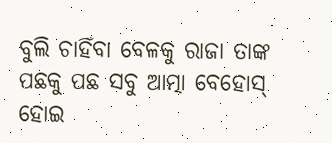ବୁଲି ଚାହିଁବା ବେଳକୁ ରାଜା ତାଙ୍କ
ପଛକୁ ପଛ ସବୁ ଆତ୍ମା ବେହୋସ୍ ହୋଇ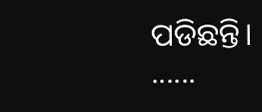ପଡିଛନ୍ତି।
......